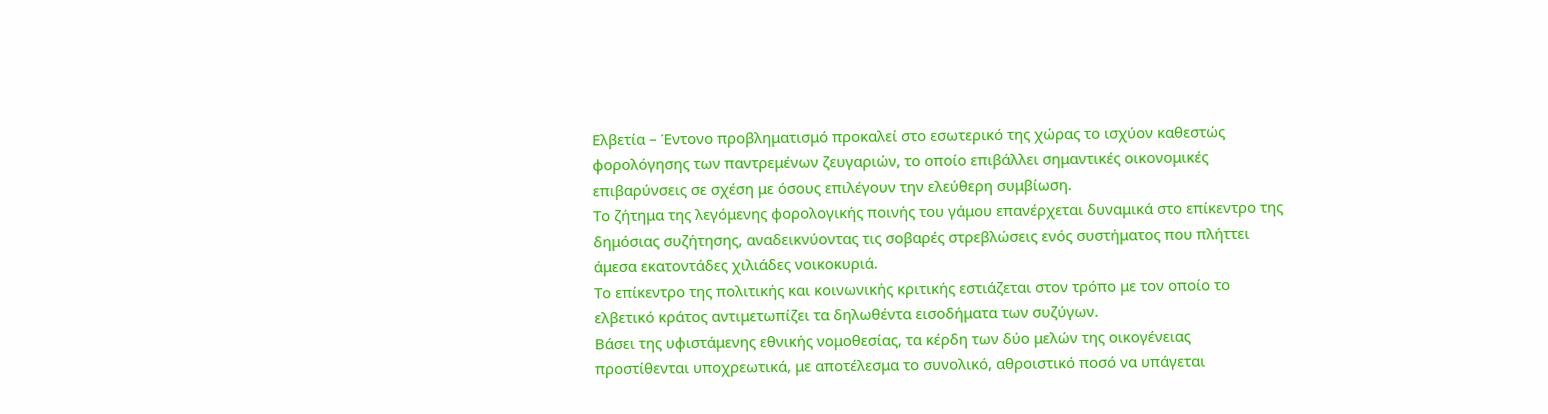Ελβετία – Έντονο προβληματισμό προκαλεί στο εσωτερικό της χώρας το ισχύον καθεστώς φορολόγησης των παντρεμένων ζευγαριών, το οποίο επιβάλλει σημαντικές οικονομικές επιβαρύνσεις σε σχέση με όσους επιλέγουν την ελεύθερη συμβίωση.
Το ζήτημα της λεγόμενης φορολογικής ποινής του γάμου επανέρχεται δυναμικά στο επίκεντρο της δημόσιας συζήτησης, αναδεικνύοντας τις σοβαρές στρεβλώσεις ενός συστήματος που πλήττει άμεσα εκατοντάδες χιλιάδες νοικοκυριά.
Το επίκεντρο της πολιτικής και κοινωνικής κριτικής εστιάζεται στον τρόπο με τον οποίο το ελβετικό κράτος αντιμετωπίζει τα δηλωθέντα εισοδήματα των συζύγων.
Βάσει της υφιστάμενης εθνικής νομοθεσίας, τα κέρδη των δύο μελών της οικογένειας προστίθενται υποχρεωτικά, με αποτέλεσμα το συνολικό, αθροιστικό ποσό να υπάγεται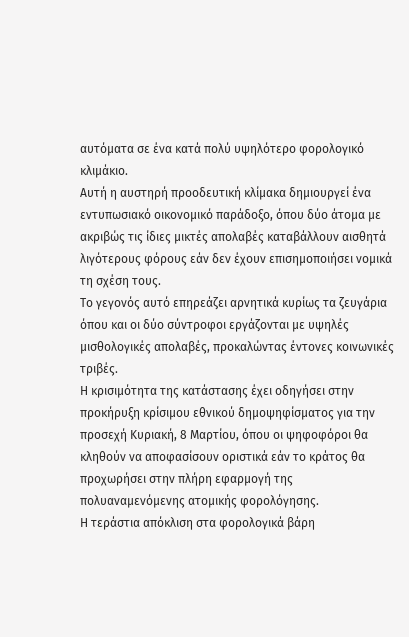αυτόματα σε ένα κατά πολύ υψηλότερο φορολογικό κλιμάκιο.
Αυτή η αυστηρή προοδευτική κλίμακα δημιουργεί ένα εντυπωσιακό οικονομικό παράδοξο, όπου δύο άτομα με ακριβώς τις ίδιες μικτές απολαβές καταβάλλουν αισθητά λιγότερους φόρους εάν δεν έχουν επισημοποιήσει νομικά τη σχέση τους.
Το γεγονός αυτό επηρεάζει αρνητικά κυρίως τα ζευγάρια όπου και οι δύο σύντροφοι εργάζονται με υψηλές μισθολογικές απολαβές, προκαλώντας έντονες κοινωνικές τριβές.
Η κρισιμότητα της κατάστασης έχει οδηγήσει στην προκήρυξη κρίσιμου εθνικού δημοψηφίσματος για την προσεχή Κυριακή, 8 Μαρτίου, όπου οι ψηφοφόροι θα κληθούν να αποφασίσουν οριστικά εάν το κράτος θα προχωρήσει στην πλήρη εφαρμογή της πολυαναμενόμενης ατομικής φορολόγησης.
Η τεράστια απόκλιση στα φορολογικά βάρη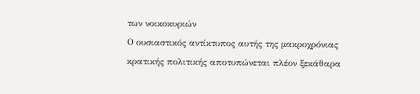των νοικοκυριών
Ο ουσιαστικός αντίκτυπος αυτής της μακροχρόνιας κρατικής πολιτικής αποτυπώνεται πλέον ξεκάθαρα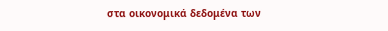στα οικονομικά δεδομένα των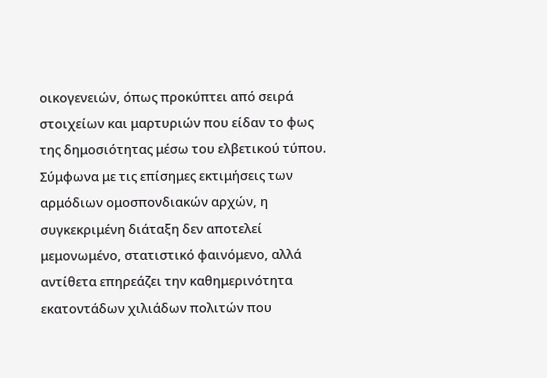οικογενειών, όπως προκύπτει από σειρά στοιχείων και μαρτυριών που είδαν το φως της δημοσιότητας μέσω του ελβετικού τύπου.
Σύμφωνα με τις επίσημες εκτιμήσεις των αρμόδιων ομοσπονδιακών αρχών, η συγκεκριμένη διάταξη δεν αποτελεί μεμονωμένο, στατιστικό φαινόμενο, αλλά αντίθετα επηρεάζει την καθημερινότητα εκατοντάδων χιλιάδων πολιτών που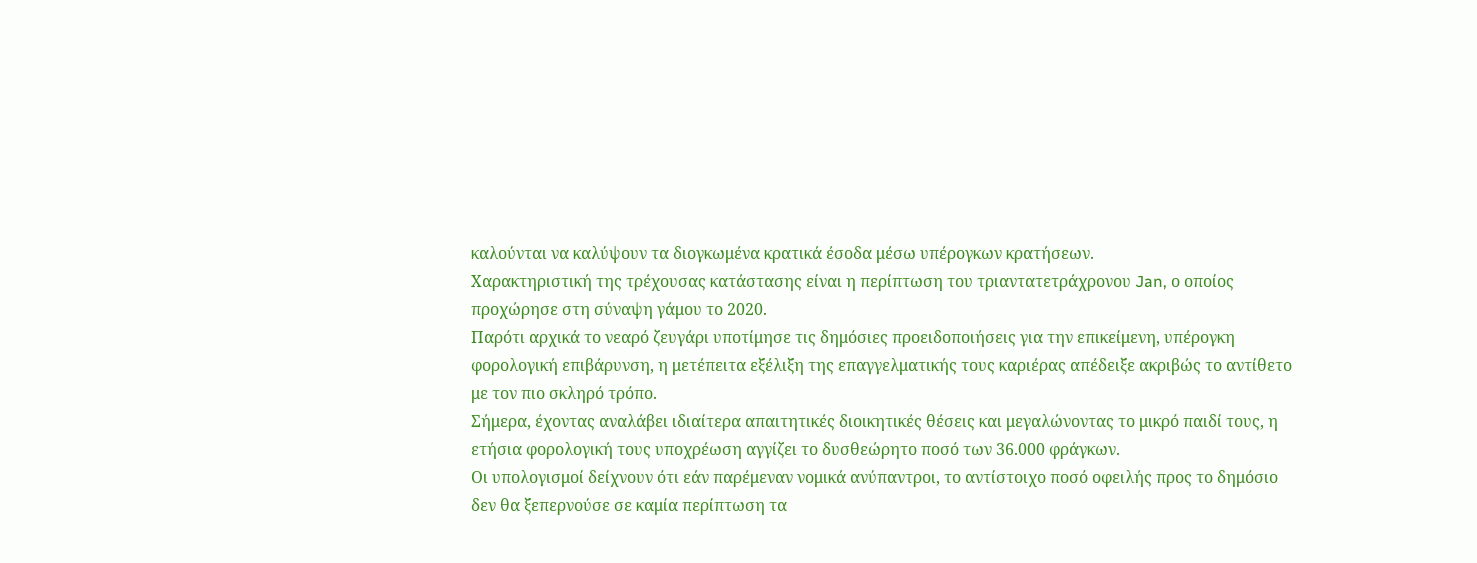καλούνται να καλύψουν τα διογκωμένα κρατικά έσοδα μέσω υπέρογκων κρατήσεων.
Χαρακτηριστική της τρέχουσας κατάστασης είναι η περίπτωση του τριαντατετράχρονου Jan, ο οποίος προχώρησε στη σύναψη γάμου το 2020.
Παρότι αρχικά το νεαρό ζευγάρι υποτίμησε τις δημόσιες προειδοποιήσεις για την επικείμενη, υπέρογκη φορολογική επιβάρυνση, η μετέπειτα εξέλιξη της επαγγελματικής τους καριέρας απέδειξε ακριβώς το αντίθετο με τον πιο σκληρό τρόπο.
Σήμερα, έχοντας αναλάβει ιδιαίτερα απαιτητικές διοικητικές θέσεις και μεγαλώνοντας το μικρό παιδί τους, η ετήσια φορολογική τους υποχρέωση αγγίζει το δυσθεώρητο ποσό των 36.000 φράγκων.
Οι υπολογισμοί δείχνουν ότι εάν παρέμεναν νομικά ανύπαντροι, το αντίστοιχο ποσό οφειλής προς το δημόσιο δεν θα ξεπερνούσε σε καμία περίπτωση τα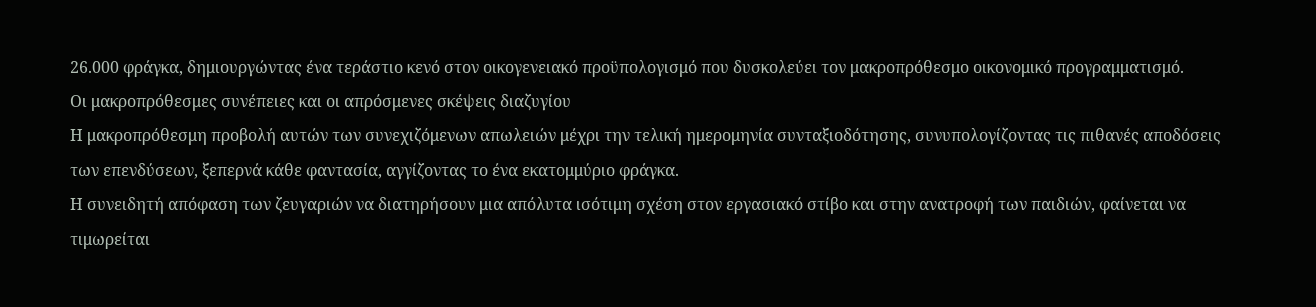26.000 φράγκα, δημιουργώντας ένα τεράστιο κενό στον οικογενειακό προϋπολογισμό που δυσκολεύει τον μακροπρόθεσμο οικονομικό προγραμματισμό.
Οι μακροπρόθεσμες συνέπειες και οι απρόσμενες σκέψεις διαζυγίου
Η μακροπρόθεσμη προβολή αυτών των συνεχιζόμενων απωλειών μέχρι την τελική ημερομηνία συνταξιοδότησης, συνυπολογίζοντας τις πιθανές αποδόσεις των επενδύσεων, ξεπερνά κάθε φαντασία, αγγίζοντας το ένα εκατομμύριο φράγκα.
Η συνειδητή απόφαση των ζευγαριών να διατηρήσουν μια απόλυτα ισότιμη σχέση στον εργασιακό στίβο και στην ανατροφή των παιδιών, φαίνεται να τιμωρείται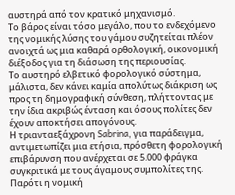αυστηρά από τον κρατικό μηχανισμό.
Το βάρος είναι τόσο μεγάλο, που το ενδεχόμενο της νομικής λύσης του γάμου συζητείται πλέον ανοιχτά ως μια καθαρά ορθολογική, οικονομική διέξοδος για τη διάσωση της περιουσίας.
Το αυστηρό ελβετικό φορολογικό σύστημα, μάλιστα, δεν κάνει καμία απολύτως διάκριση ως προς τη δημογραφική σύνθεση, πλήττοντας με την ίδια ακριβώς ένταση και όσους πολίτες δεν έχουν αποκτήσει απογόνους.
Η τριανταεξάχρονη Sabrina, για παράδειγμα, αντιμετωπίζει μια ετήσια, πρόσθετη φορολογική επιβάρυνση που ανέρχεται σε 5.000 φράγκα συγκριτικά με τους άγαμους συμπολίτες της.
Παρότι η νομική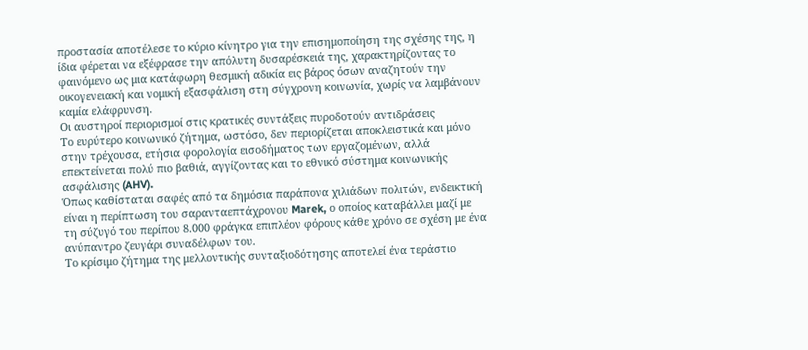προστασία αποτέλεσε το κύριο κίνητρο για την επισημοποίηση της σχέσης της, η ίδια φέρεται να εξέφρασε την απόλυτη δυσαρέσκειά της, χαρακτηρίζοντας το φαινόμενο ως μια κατάφωρη θεσμική αδικία εις βάρος όσων αναζητούν την οικογενειακή και νομική εξασφάλιση στη σύγχρονη κοινωνία, χωρίς να λαμβάνουν καμία ελάφρυνση.
Οι αυστηροί περιορισμοί στις κρατικές συντάξεις πυροδοτούν αντιδράσεις
Το ευρύτερο κοινωνικό ζήτημα, ωστόσο, δεν περιορίζεται αποκλειστικά και μόνο στην τρέχουσα, ετήσια φορολογία εισοδήματος των εργαζομένων, αλλά επεκτείνεται πολύ πιο βαθιά, αγγίζοντας και το εθνικό σύστημα κοινωνικής ασφάλισης (AHV).
Όπως καθίσταται σαφές από τα δημόσια παράπονα χιλιάδων πολιτών, ενδεικτική είναι η περίπτωση του σαρανταεπτάχρονου Marek, ο οποίος καταβάλλει μαζί με τη σύζυγό του περίπου 8.000 φράγκα επιπλέον φόρους κάθε χρόνο σε σχέση με ένα ανύπαντρο ζευγάρι συναδέλφων του.
Το κρίσιμο ζήτημα της μελλοντικής συνταξιοδότησης αποτελεί ένα τεράστιο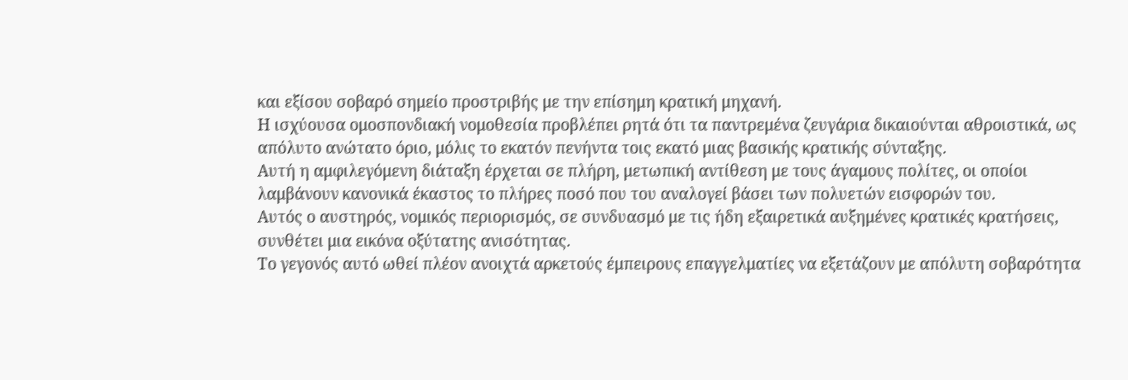και εξίσου σοβαρό σημείο προστριβής με την επίσημη κρατική μηχανή.
Η ισχύουσα ομοσπονδιακή νομοθεσία προβλέπει ρητά ότι τα παντρεμένα ζευγάρια δικαιούνται αθροιστικά, ως απόλυτο ανώτατο όριο, μόλις το εκατόν πενήντα τοις εκατό μιας βασικής κρατικής σύνταξης.
Αυτή η αμφιλεγόμενη διάταξη έρχεται σε πλήρη, μετωπική αντίθεση με τους άγαμους πολίτες, οι οποίοι λαμβάνουν κανονικά έκαστος το πλήρες ποσό που του αναλογεί βάσει των πολυετών εισφορών του.
Αυτός ο αυστηρός, νομικός περιορισμός, σε συνδυασμό με τις ήδη εξαιρετικά αυξημένες κρατικές κρατήσεις, συνθέτει μια εικόνα οξύτατης ανισότητας.
Το γεγονός αυτό ωθεί πλέον ανοιχτά αρκετούς έμπειρους επαγγελματίες να εξετάζουν με απόλυτη σοβαρότητα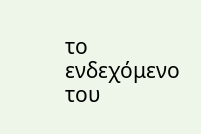το ενδεχόμενο του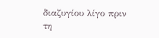διαζυγίου λίγο πριν τη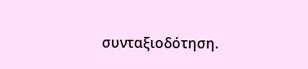συνταξιοδότηση.